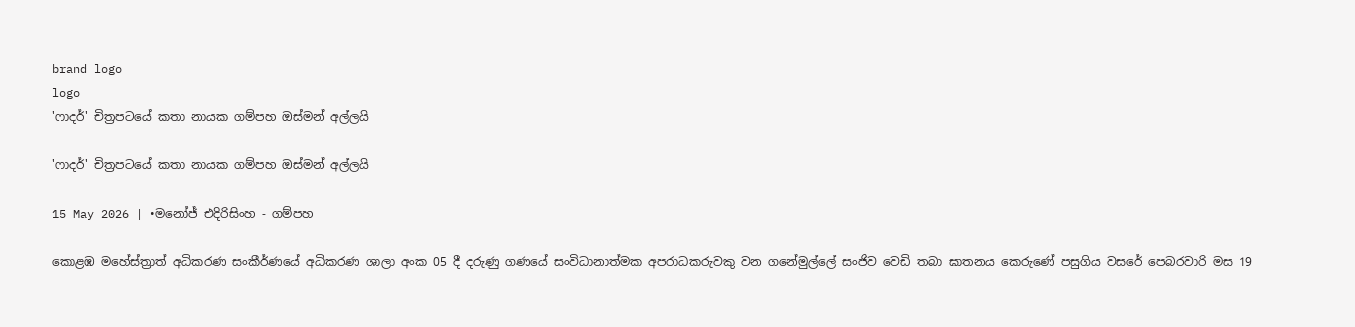brand logo
logo
'ෆාදර්' චිත්‍රපටයේ කතා නායක ගම්පහ ඔස්මන් අල්ලයි

'ෆාදර්' චිත්‍රපටයේ කතා නායක ගම්පහ ඔස්මන් අල්ලයි

15 May 2026 | •මනෝජ් එදිරිසිංහ - ගම්පහ

කොළඹ මහේස්ත්‍රාත් අධිකරණ සංකීර්ණයේ අධිකරණ ශාලා අංක 05 දී දරුණු ගණයේ සංවිධානාත්මක අපරාධකරුවකු වන ගනේමුල්ලේ සංජිව වෙඩි තබා ඝාතනය කෙරුණේ පසුගිය වසරේ පෙබරවාරි මස 19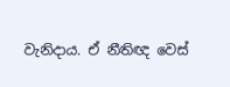වැනිදාය. ඒ නීතිඥ වෙස්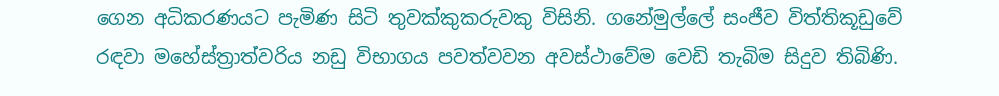ගෙන අධිකරණයට පැමිණ සිටි තුවක්කුකරුවකු විසිනි. ගනේමුල්ලේ සංජීව විත්තිකූඩුවේ රඳවා මහේස්ත්‍රාත්වරිය නඩු විභාගය පවත්වවන අවස්ථාවේම වෙඩි තැබිම සිදුව තිබිණි.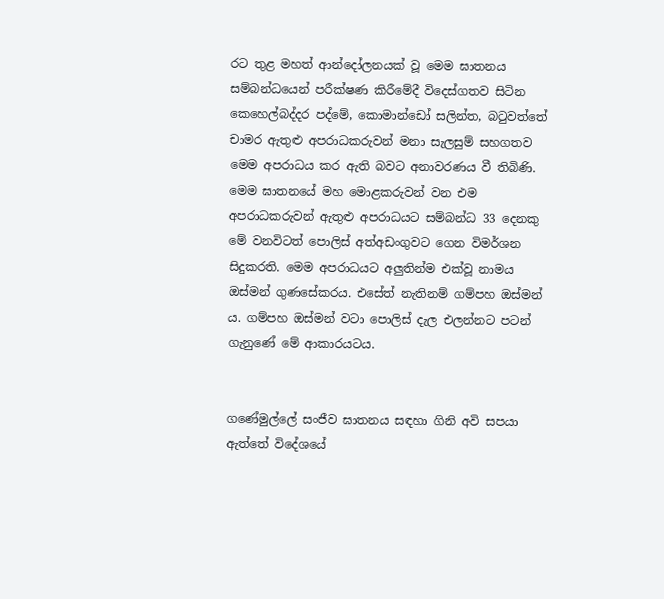රට තුළ මහත් ආන්දෝලනයක් වූ මෙම ඝාතනය සම්බන්ධයෙන් පරීක්ෂණ කිරීමේදී විදෙස්ගතව සිටින කෙහෙල්බද්දර පද්මේ, කොමාන්ඩෝ සලින්ත, බටුවත්තේ චාමර ඇතුළු අපරාධකරුවන් මනා සැලසුම් සහගතව මෙම අපරාධය කර ඇති බවට අනාවරණය වී තිබිණි. මෙම ඝාතනයේ මහ මොළකරුවන් වන එම අපරාධකරුවන් ඇතුළු අපරාධයට සම්බන්ධ 33 දෙනකු මේ වනවිටත් පොලිස් අත්අඩංගුවට ගෙන විමර්ශන සිදුකරති. මෙම අපරාධයට අලුතින්ම එක්වූ නාමය ඔස්මන් ගුණසේකරය. එසේත් නැතිනම් ගම්පහ ඔස්මන් ය. ගම්පහ ඔස්මන් වටා පොලිස් දැල එලන්නට පටන් ගැනුණේ මේ ආකාරයටය.


ගණේමුල්ලේ සංජීව ඝාතනය සඳහා ගිනි අවි සපයා ඇත්තේ විදේශයේ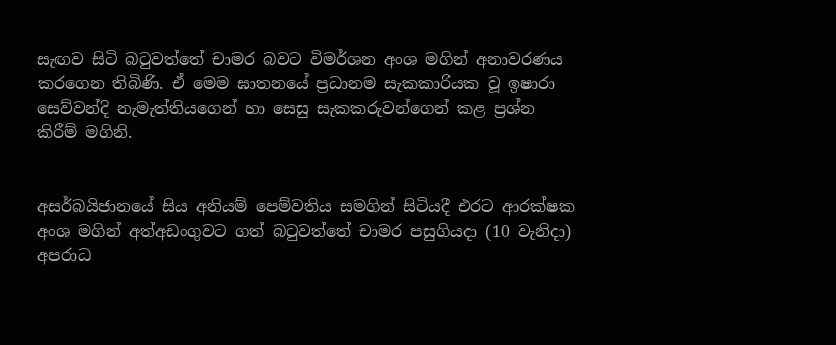සැඟව සිටි බටුවත්තේ චාමර බවට විමර්ශන අංශ මගින් අනාවරණය කරගෙන තිබිණි. ඒ මෙම ඝාතනයේ ප්‍රධානම සැකකාරියක වූ ඉෂාරා සෙව්වන්දි නැමැත්තියගෙන් හා සෙසු සැකකරුවන්ගෙන් කළ ප්‍රශ්න කිරීම් මගිනි.


අසර්බයිජානයේ සිය අනියම් පෙම්වතිය සමගින් සිටියදී එරට ආරක්ෂක අංශ මගින් අත්අඩංගුවට ගත් බටුවත්තේ චාමර පසුගියදා (10 වැනිදා) අපරාධ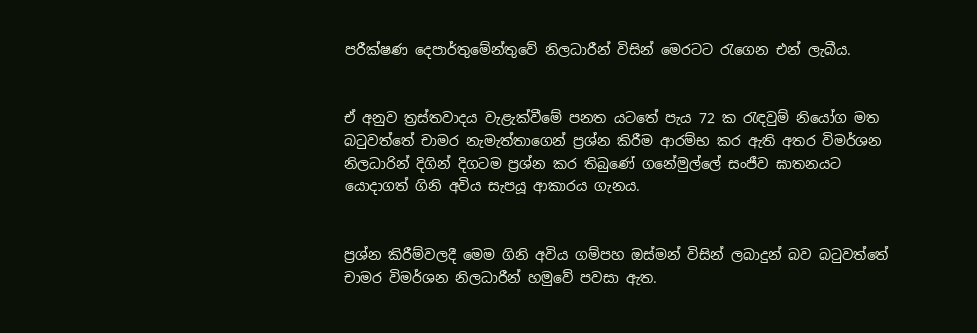පරීක්ෂණ දෙපාර්තුමේන්තුවේ නිලධාරීන් විසින් මෙරටට රැගෙන එන් ලැබීය.


ඒ අනුව ත්‍රස්තවාදය වැළැක්වීමේ පනත යටතේ පැය 72 ක රැඳවුම් නියෝග මත බටුවත්තේ චාමර නැමැත්තාගෙන් ප්‍රශ්න කිරීම ආරම්භ කර ඇති අතර විමර්ශන නිලධාරින් දිගින් දිගටම ප්‍රශ්න කර තිබුණේ ගනේමුල්ලේ සංජීව ඝාතනයට යොදාගත් ගිනි අවිය සැපයූ ආකාරය ගැනය.


ප්‍රශ්න කිරීම්වලදී මෙම ගිනි අවිය ගම්පහ ඔස්මන් විසින් ලබාදුන් බව බටුවත්තේ චාමර විමර්ශන නිලධාරීන් හමුවේ පවසා ඇත.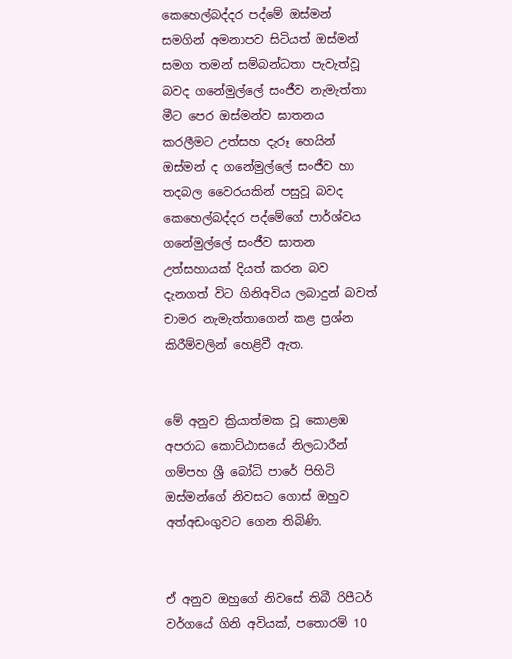කෙහෙල්බද්දර පද්මේ ඔස්මන් සමගින් අමනාපව සිටියත් ඔස්මන් සමග තමන් සම්බන්ධතා පැවැත්වූ බවද ගනේමුල්ලේ සංජීව නැමැත්තා මීට පෙර ඔස්මන්ව ඝාතනය කරලීමට උත්සහ දැරූ හෙයින් ඔස්මන් ද ගනේමුල්ලේ සංජීව හා තදබල වෛරයකින් පසුවූ බවද කෙහෙල්බද්දර පද්මේගේ පාර්ශ්වය ගනේමුල්ලේ සංජීව ඝාතන උත්සහායක් දියත් කරන බව දැනගත් විට ගිනිඅවිය ලබාදුන් බවත් චාමර නැමැත්තාගෙන් කළ ප්‍රශ්න කිරීම්වලින් හෙළිවී ඇත.


මේ අනුව ක්‍රියාත්මක වූ කොළඹ අපරාධ කොට්ඨාසයේ නිලධාරීන් ගම්පහ ශ්‍රී බෝධි පාරේ පිහිටි ඔස්මන්ගේ නිවසට ගොස් ඔහුව අත්අඩංගුවට ගෙන තිබිණි.


ඒ අනුව ඔහුගේ නිවසේ තිබී රිපීටර් වර්ගයේ ගිනි අවියක්, පතොරම් 10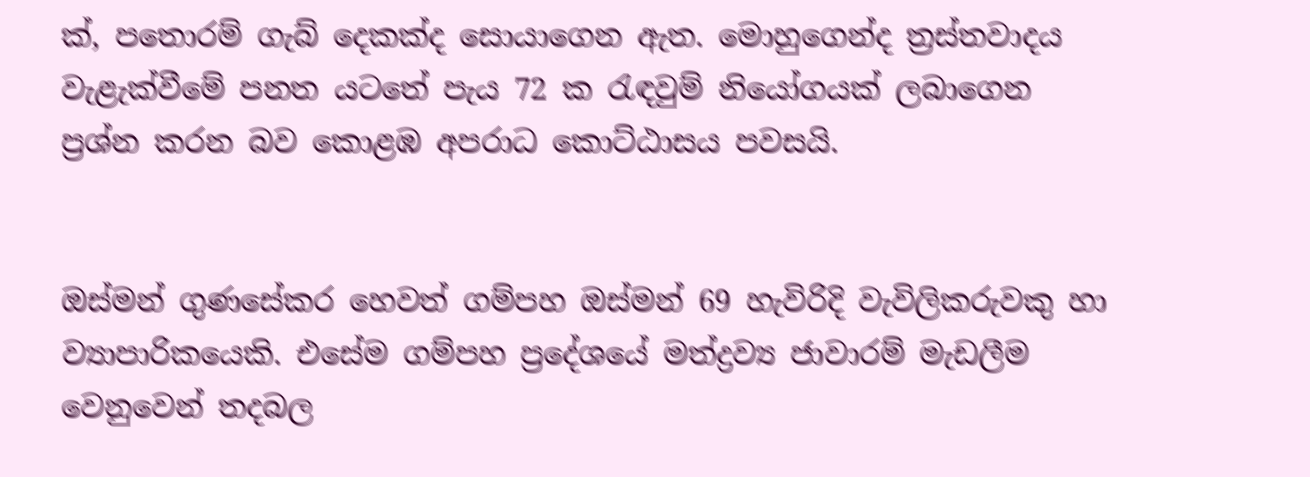ක්, පතොරම් ගැබ් දෙකක්ද සොයාගෙන ඇත. මොහුගෙන්ද ත්‍රස්තවාදය වැළැක්වීමේ පනත යටතේ පැය 72 ක රැඳවුම් නියෝගයක් ලබාගෙන ප්‍රශ්න කරන බව කොළඹ අපරාධ කොට්ඨාසය පවසයි.


ඔස්මන් ගුණසේකර හෙවත් ගම්පහ ඔස්මන් 69 හැවිරිදි වැවිලිකරුවකු හා ව්‍යාපාරිකයෙකි. එසේම ගම්පහ ප්‍රදේශයේ මත්ද්‍රව්‍ය ජාවාරම් මැඩලීම වෙනුවෙන් තදබල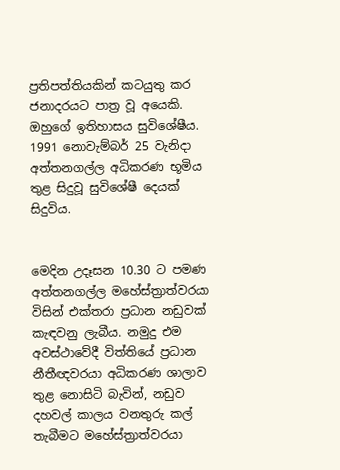ප්‍රතිපත්තියකින් කටයුතු කර ජනාදරයට පාත්‍ර වූ අයෙකි. ඔහුගේ ඉතිහාසය සුවිශේෂීය. 1991 නොවැම්බර් 25 වැනිදා අත්තනගල්ල අධිකරණ භූමිය තුළ සිදුවූ සුවිශේෂී දෙයක් සිදුවිය.


මෙදින උදෑසන 10.30 ට පමණ අත්තනගල්ල මහේස්ත්‍රාත්වරයා විසින් එක්තරා ප්‍රධාන නඩුවක් කැඳවනු ලැබීය. නමුදු එම අවස්ථාවේදී විත්තියේ ප්‍රධාන නීතීඥවරයා අධිකරණ ශාලාව තුළ නොසිටි බැවින්, නඩුව දහවල් කාලය වනතුරු කල් තැබීමට මහේස්ත්‍රාත්වරයා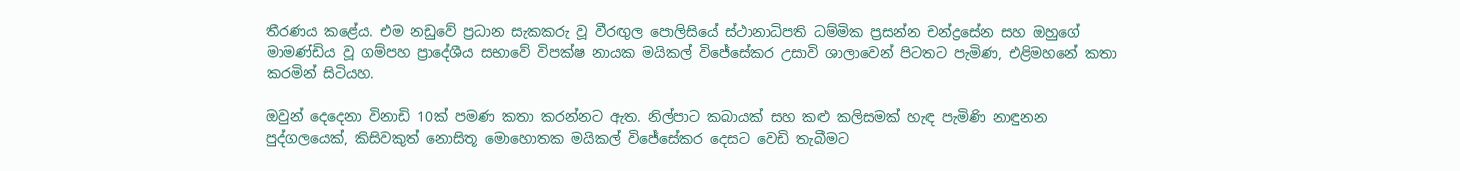තීරණය කළේය. එම නඩුවේ ප්‍රධාන සැකකරු වූ වීරඟුල පොලිසියේ ස්ථානාධිපති ධම්මික ප්‍රසන්න චන්ද්‍රසේන සහ ඔහුගේ මාමණ්ඩිය වූ ගම්පහ ප්‍රාදේශීය සභාවේ විපක්ෂ නායක මයිකල් විජේසේකර උසාවි ශාලාවෙන් පිටතට පැමිණ, එළිමහනේ කතා කරමින් සිටියහ.

ඔවුන් දෙදෙනා විනාඩි 10ක් පමණ කතා කරන්නට ඇත. නිල්පාට කබායක් සහ කළු කලිසමක් හැඳ පැමිණි නාඳුනන පුද්ගලයෙක්, කිසිවකුත් නොසිතූ මොහොතක මයිකල් විජේසේකර දෙසට වෙඩි තැබීමට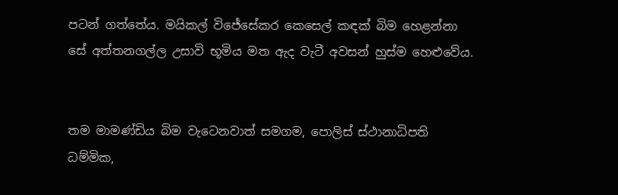පටන් ගත්තේය. මයිකල් විජේසේකර කෙසෙල් කඳක් බිම හෙළන්නා සේ අත්තනගල්ල උසාවි භූමිය මත ඇද වැටී අවසන් හුස්ම හෙළුවේය.


තම මාමණ්ඩිය බිම වැටෙනවාත් සමගම, පොලිස් ස්ථානාධිපති ධම්මික,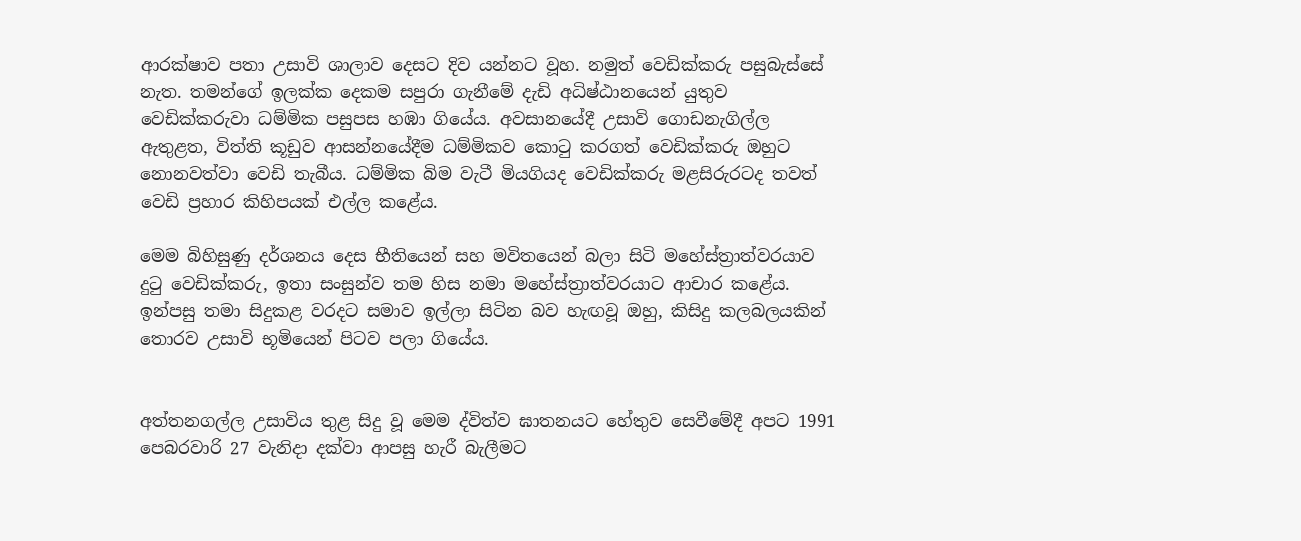ආරක්ෂාව පතා උසාවි ශාලාව දෙසට දිව යන්නට වූහ. නමුත් වෙඩික්කරු පසුබැස්සේ නැත. තමන්ගේ ඉලක්ක දෙකම සපුරා ගැනීමේ දැඩි අධිෂ්ඨානයෙන් යුතුව වෙඩික්කරුවා ධම්මික පසුපස හඹා ගියේය. අවසානයේදී උසාවි ගොඩනැගිල්ල ඇතුළත, විත්ති කූඩුව ආසන්නයේදීම ධම්මිකව කොටු කරගත් වෙඩික්කරු ඔහුට නොනවත්වා වෙඩි තැබීය. ධම්මික බිම වැටී මියගියද වෙඩික්කරු මළසිරුරටද තවත් වෙඩි ප්‍රහාර කිහිපයක් එල්ල කළේය.

මෙම බිහිසුණු දර්ශනය දෙස භීතියෙන් සහ මවිතයෙන් බලා සිටි මහේස්ත්‍රාත්වරයාව දුටු වෙඩික්කරු, ඉතා සංසුන්ව තම හිස නමා මහේස්ත්‍රාත්වරයාට ආචාර කළේය. ඉන්පසු තමා සිදුකළ වරදට සමාව ඉල්ලා සිටින බව හැඟවූ ඔහු, කිසිදු කලබලයකින් තොරව උසාවි භූමියෙන් පිටව පලා ගියේය.


අත්තනගල්ල උසාවිය තුළ සිදු වූ මෙම ද්විත්ව ඝාතනයට හේතුව සෙවීමේදී අපට 1991 පෙබරවාරි 27 වැනිදා දක්වා ආපසු හැරී බැලීමට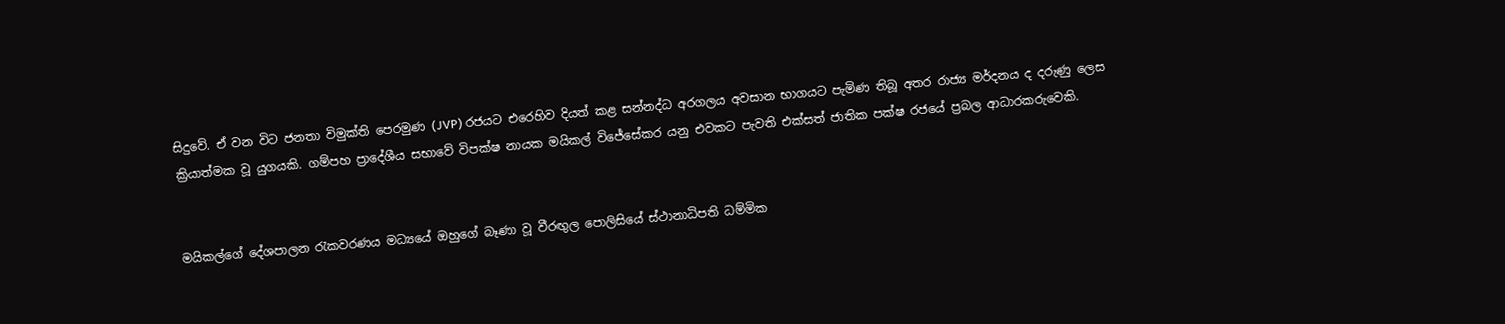සිදුවේ. ඒ වන විට ජනතා විමුක්ති පෙරමුණ (JVP) රජයට එරෙහිව දියත් කළ සන්නද්ධ අරගලය අවසාන භාගයට පැමිණ තිබූ අතර රාජ්‍ය මර්දනය ද දරුණු ලෙස ක්‍රියාත්මක වූ යුගයකි. ගම්පහ ප්‍රාදේශීය සභාවේ විපක්ෂ නායක මයිකල් විජේසේකර යනු එවකට පැවති එක්සත් ජාතික පක්ෂ රජයේ ප්‍රබල ආධාරකරුවෙකි.


මයිකල්ගේ දේශපාලන රැකවරණය මධ්‍යයේ ඔහුගේ බෑණා වූ වීරඟුල පොලිසියේ ස්ථානාධිපති ධම්මික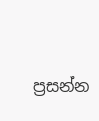ප්‍රසන්න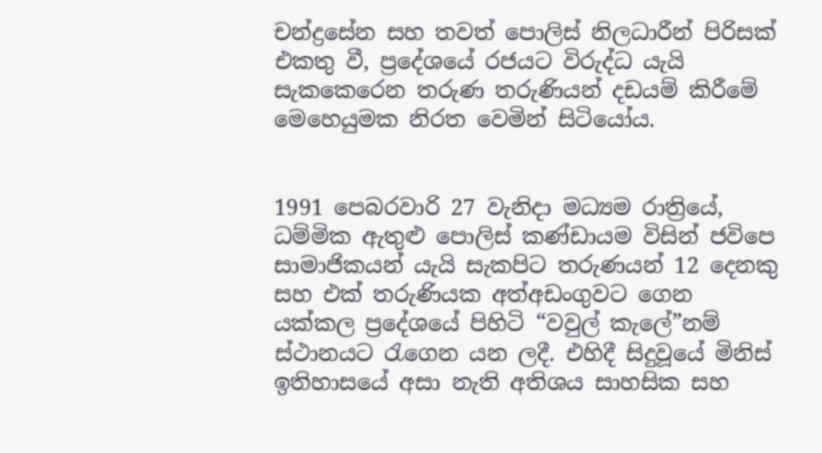චන්ද්‍රසේන සහ තවත් පොලිස් නිලධාරීන් පිරිසක් එකතු වී, ප්‍රදේශයේ රජයට විරුද්ධ යැයි සැකකෙරෙන තරුණ තරුණියන් දඩයම් කිරීමේ මෙහෙයුමක නිරත වෙමින් සිටියෝය.


1991 පෙබරවාරි 27 වැනිදා මධ්‍යම රාත්‍රියේ, ධම්මික ඇතුළු පොලිස් කණ්ඩායම විසින් ජවිපෙ සාමාජිකයන් යැයි සැකපිට තරුණයන් 12 දෙනකු සහ එක් තරුණියක අත්අඩංගුවට ගෙන යක්කල ප්‍රදේශයේ පිහිටි “වවුල් කැලේ”නම් ස්ථානයට රැගෙන යන ලදී. එහිදී සිදුවූයේ මිනිස් ඉතිහාසයේ අසා නැති අතිශය සාහසික සහ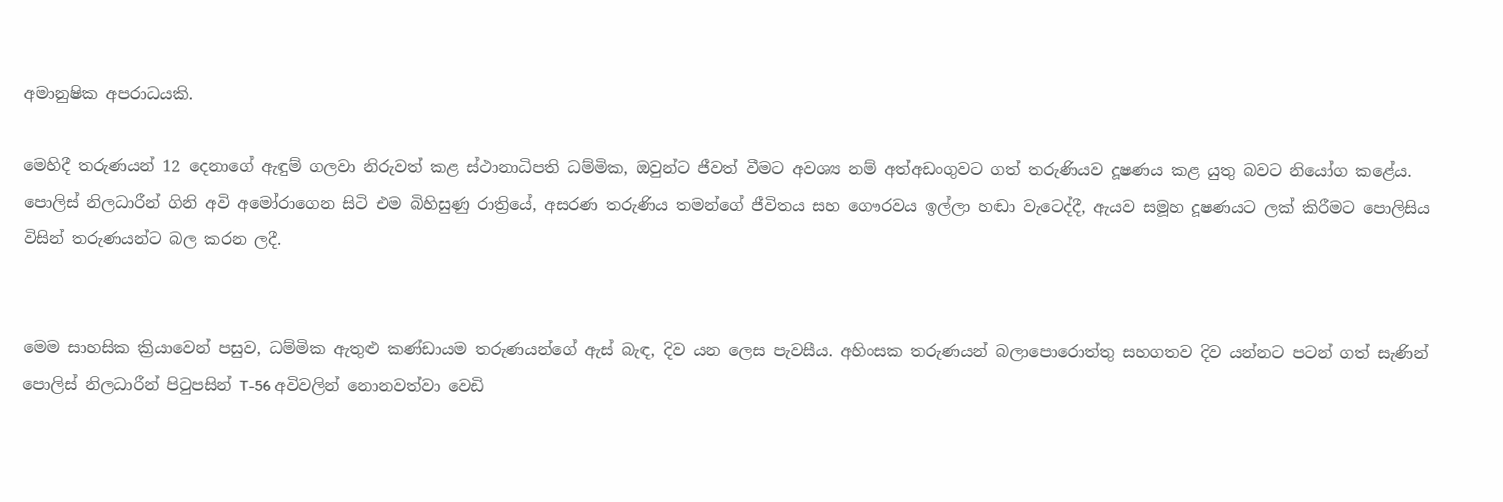අමානුෂික අපරාධයකි.

මෙහිදී තරුණයන් 12 දෙනාගේ ඇඳුම් ගලවා නිරුවත් කළ ස්ථානාධිපති ධම්මික, ඔවුන්ට ජීවත් වීමට අවශ්‍ය නම් අත්අඩංගුවට ගත් තරුණියව දූෂණය කළ යුතු බවට නියෝග කළේය. පොලිස් නිලධාරීන් ගිනි අවි අමෝරාගෙන සිටි එම බිහිසුණු රාත්‍රියේ, අසරණ තරුණිය තමන්ගේ ජීවිතය සහ ගෞරවය ඉල්ලා හඬා වැටෙද්දී, ඇයව සමූහ දූෂණයට ලක් කිරීමට පොලිසිය විසින් තරුණයන්ට බල කරන ලදී.


මෙම සාහසික ක්‍රියාවෙන් පසුව, ධම්මික ඇතුළු කණ්ඩායම තරුණයන්ගේ ඇස් බැඳ, දිව යන ලෙස පැවසීය. අහිංසක තරුණයන් බලාපොරොත්තු සහගතව දිව යන්නට පටන් ගත් සැණින් පොලිස් නිලධාරීන් පිටුපසින් T-56 අවිවලින් නොනවත්වා වෙඩි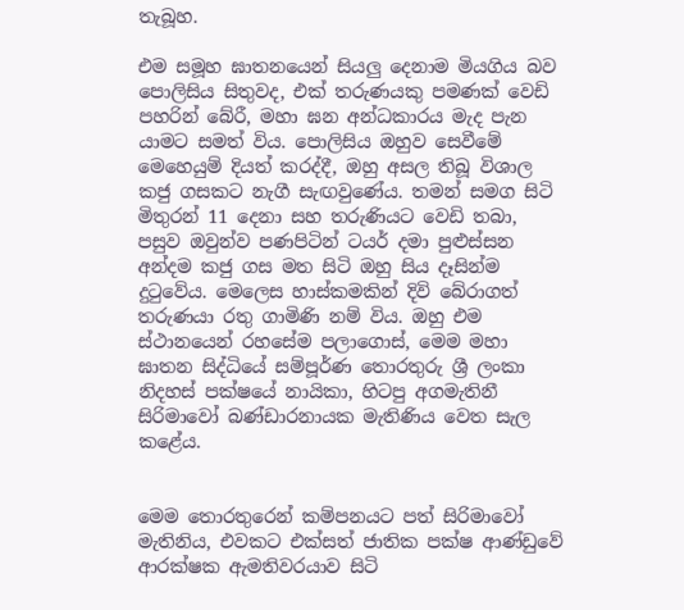තැබූහ.

එම සමූහ ඝාතනයෙන් සියලු දෙනාම මියගිය බව පොලිසිය සිතුවද, එක් තරුණයකු පමණක් වෙඩි පහරින් බේරී, මහා ඝන අන්ධකාරය මැද පැන යාමට සමත් විය. පොලිසිය ඔහුව සෙවීමේ මෙහෙයුම් දියත් කරද්දී, ඔහු අසල තිබූ විශාල කජු ගසකට නැගී සැඟවුණේය. තමන් සමග සිටි මිතුරන් 11 දෙනා සහ තරුණියට වෙඩි තබා, පසුව ඔවුන්ව පණපිටින් ටයර් දමා පුළුස්සන අන්දම කජු ගස මත සිටි ඔහු සිය දෑසින්ම දුටුවේය. මෙලෙස හාස්කමකින් දිවි බේරාගත් තරුණයා රතු ගාමිණි නම් විය. ඔහු එම ස්ථානයෙන් රහසේම පලාගොස්, මෙම මහා ඝාතන සිද්ධියේ සම්පූර්ණ තොරතුරු ශ්‍රී ලංකා නිදහස් පක්ෂයේ නායිකා, හිටපු අගමැතිනී සිරිමාවෝ බණ්ඩාරනායක මැතිණිය වෙත සැල කළේය.


මෙම තොරතුරෙන් කම්පනයට පත් සිරිමාවෝ මැතිනිය, එවකට එක්සත් ජාතික පක්ෂ ආණ්ඩුවේ ආරක්ෂක ඇමතිවරයාව සිටි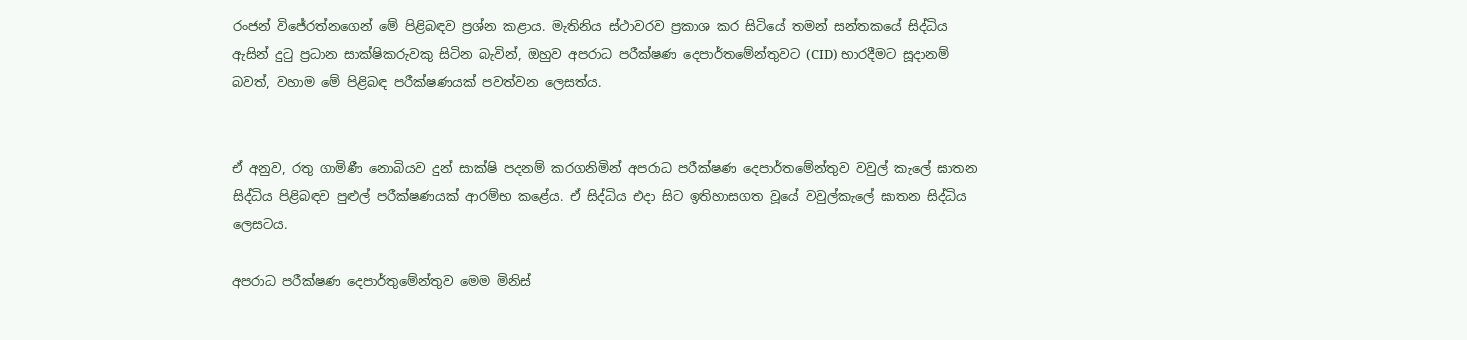රංජන් විජේරත්නගෙන් මේ පිළිබඳව ප්‍රශ්න කළාය. මැතිනිය ස්ථාවරව ප්‍රකාශ කර සිටියේ තමන් සන්තකයේ සිද්ධිය ඇසින් දුටු ප්‍රධාන සාක්ෂිකරුවකු සිටින බැවින්, ඔහුව අපරාධ පරීක්ෂණ දෙපාර්තමේන්තුවට (CID) භාරදීමට සූදානම් බවත්, වහාම මේ පිළිබඳ පරීක්ෂණයක් පවත්වන ලෙසත්ය.


ඒ අනුව, රතු ගාමිණී නොබියව දුන් සාක්ෂි පදනම් කරගනිමින් අපරාධ පරීක්ෂණ දෙපාර්තමේන්තුව වවුල් කැලේ ඝාතන සිද්ධිය පිළිබඳව පුළුල් පරීක්ෂණයක් ආරම්භ කළේය. ඒ සිද්ධිය එදා සිට ඉතිහාසගත වූයේ වවුල්කැලේ ඝාතන සිද්ධිය ලෙසටය.

අපරාධ පරීක්ෂණ දෙපාර්තුමේන්තුව මෙම මිනිස්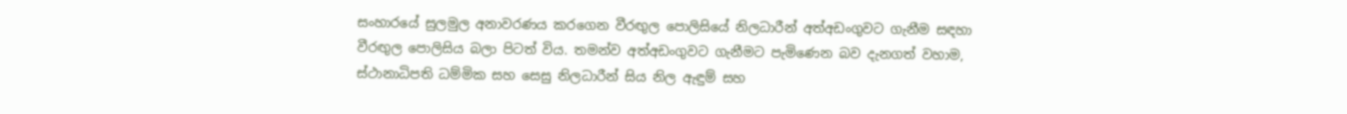සංහාරයේ සුලමුල අනාවරණය කරගෙන වීරඟුල පොලිසියේ නිලධාරීන් අත්අඩංගුවට ගැනීම සඳහා වීරඟුල පොලිසිය බලා පිටත් විය. තමන්ව අත්අඩංගුවට ගැනීමට පැමිණෙන බව දැනගත් වහාම, ස්ථානාධිපති ධම්මික සහ සෙසු නිලධාරීන් සිය නිල ඇඳුම් සහ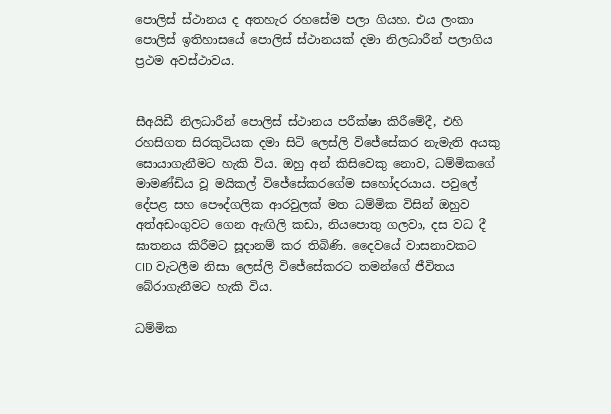පොලිස් ස්ථානය ද අතහැර රහසේම පලා ගියහ. එය ලංකා පොලිස් ඉතිහාසයේ පොලිස් ස්ථානයක් දමා නිලධාරීන් පලාගිය ප්‍රථම අවස්ථාවය.


සීඅයිඩී නිලධාරීන් පොලිස් ස්ථානය පරීක්ෂා කිරීමේදී, එහි රහසිගත සිරකුටියක දමා සිටි ලෙස්ලි විජේසේකර නැමැති අයකු සොයාගැනීමට හැකි විය. ඔහු අන් කිසිවෙකු නොව, ධම්මිකගේ මාමණ්ඩිය වූ මයිකල් විජේසේකරගේම සහෝදරයාය. පවුලේ දේපළ සහ පෞද්ගලික ආරවුලක් මත ධම්මික විසින් ඔහුව අත්අඩංගුවට ගෙන ඇඟිලි කඩා, නියපොතු ගලවා, දස වධ දී ඝාතනය කිරීමට සූදානම් කර තිබිණි. දෛවයේ වාසනාවකට CID වැටලීම නිසා ලෙස්ලි විජේසේකරට තමන්ගේ ජීවිතය බේරාගැනීමට හැකි විය.

ධම්මික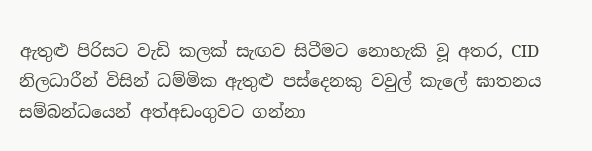ඇතුළු පිරිසට වැඩි කලක් සැඟව සිටීමට නොහැකි වූ අතර, CID නිලධාරීන් විසින් ධම්මික ඇතුළු පස්දෙනකු වවුල් කැලේ ඝාතනය සම්බන්ධයෙන් අත්අඩංගුවට ගන්නා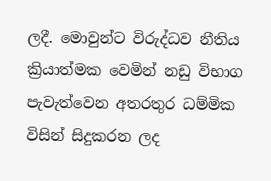ලදී. මොවුන්ට විරුද්ධව නීතිය ක්‍රියාත්මක වෙමින් නඩු විභාග පැවැත්වෙන අතරතුර ධම්මික විසින් සිදුකරන ලද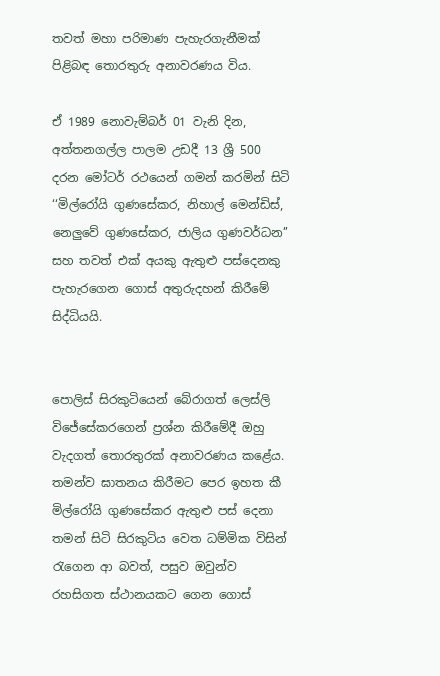තවත් මහා පරිමාණ පැහැරගැනීමක් පිළිබඳ තොරතුරු අනාවරණය විය.

ඒ 1989 නොවැම්බර් 01 වැනි දින, අත්තනගල්ල පාලම උඩදී 13 ශ්‍රී 500 දරන මෝටර් රථයෙන් ගමන් කරමින් සිටි ‘‘මිල්රෝයි ගුණසේකර, නිහාල් මෙන්ඩිස්, නෙලුවේ ගුණසේකර, ජාලිය ගුණවර්ධන’’ සහ තවත් එක් අයකු ඇතුළු පස්දෙනකු පැහැරගෙන ගොස් අතුරුදහන් කිරීමේ සිද්ධියයි.


පොලිස් සිරකුටියෙන් බේරාගත් ලෙස්ලි විජේසේකරගෙන් ප්‍රශ්න කිරීමේදී ඔහු වැදගත් තොරතුරක් අනාවරණය කළේය. තමන්ව ඝාතනය කිරීමට පෙර ඉහත කී මිල්රෝයි ගුණසේකර ඇතුළු පස් දෙනා තමන් සිටි සිරකුටිය වෙත ධම්මික විසින් රැගෙන ආ බවත්, පසුව ඔවුන්ව රහසිගත ස්ථානයකට ගෙන ගොස්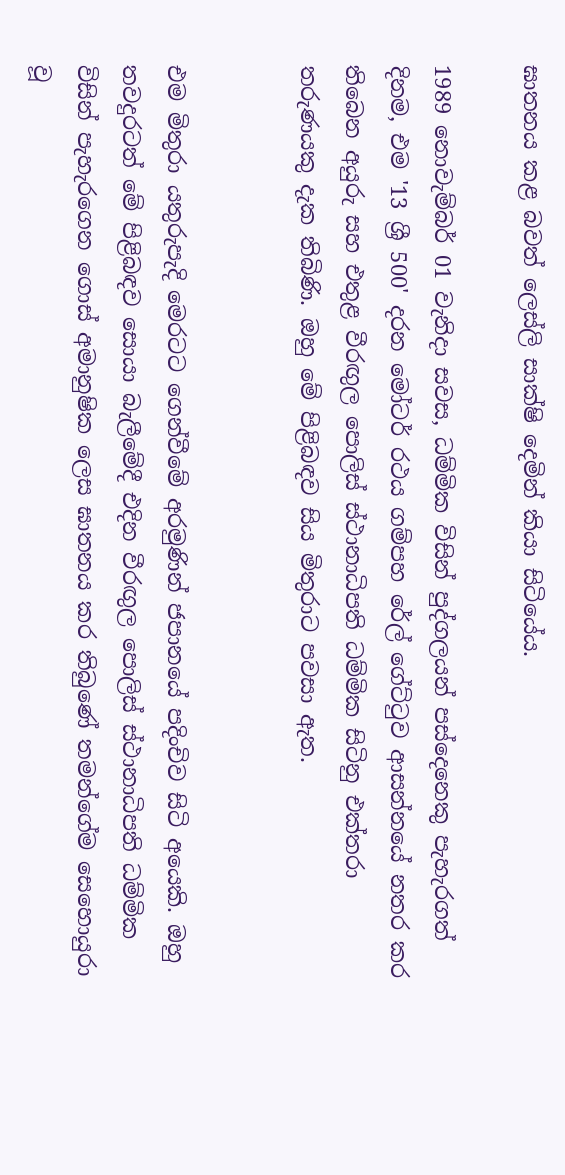ඝාතනය කළ බවත් ලෙස්ලි සාක්ෂි දෙමින් කියා සිටියේය.

1989 නොවැම්බර් 01 වැනිදා සවස, ධම්මික විසින් පුද්ගලයන් පස්දෙනෙකු පැහැරගත් දිනම, එම '13 ශ්‍රී 500' දරන මෝටර් රථය ගම්පහ රේල් ගේට්ටුව ආසන්නයේ නතර කර තිබෙන අයුරු සහ එතුළ වීරඟුල පොලිස් ස්ථානාධිපති ධම්මික සිටිනු එක්තරා තරුණයකු දැක තිබිණි. ඔහු මේ පිළිබඳව සිය මිතුරාට පවසා ඇත.


එම මිතුරා යතුරුපැදි මෙරටට ගෙන්වීමේ අරමුණින් ජපානයේ පදිංචිව සිටි අයෙකි. ඔහු තවදුරටත් මේ පිළිබඳව සොයා බැලීමේදී එදින වීරඟුල පොලිස් ස්ථානාධිපති ධම්මික විසින් පැහැරගෙන ගොස් අමානුෂික ලෙස ඝාතනය කර තිබුණේ තමන්ගේම සෙහොයුරා වූ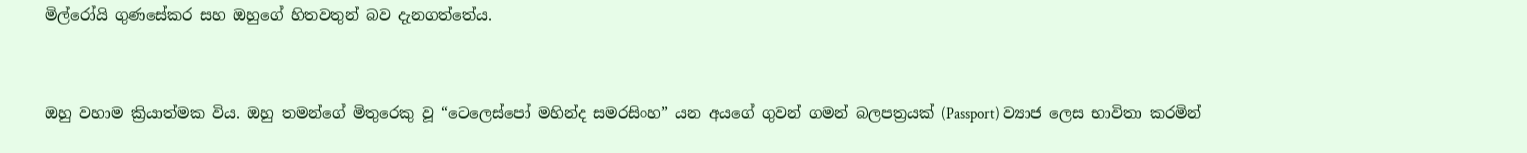මිල්රෝයි ගුණසේකර සහ ඔහුගේ හිතවතුන් බව දැනගත්තේය.


ඔහු වහාම ක්‍රියාත්මක විය. ඔහු තමන්ගේ මිතුරෙකු වූ “ටෙලෙස්පෝ මහින්ද සමරසිංහ” යන අයගේ ගුවන් ගමන් බලපත්‍රයක් (Passport) ව්‍යාජ ලෙස භාවිතා කරමින්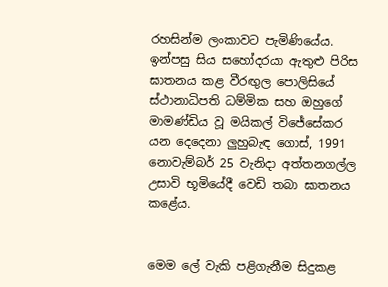රහසින්ම ලංකාවට පැමිණියේය. ඉන්පසු සිය සහෝදරයා ඇතුළු පිරිස ඝාතනය කළ වීරඟුල පොලිසියේ ස්ථානාධිපති ධම්මික සහ ඔහුගේ මාමණ්ඩිය වූ මයිකල් විජේසේකර යන දෙදෙනා ලුහුබැඳ ගොස්, 1991 නොවැම්බර් 25 වැනිදා අත්තනගල්ල උසාවි භූමියේදී වෙඩි තබා ඝාතනය කළේය.


මෙම ලේ වැකි පළිගැනීම සිදුකළ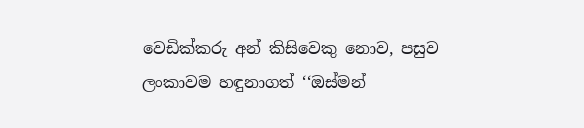වෙඩික්කරු අන් කිසිවෙකු නොව, පසුව ලංකාවම හඳුනාගත් ‘‘ඔස්මන්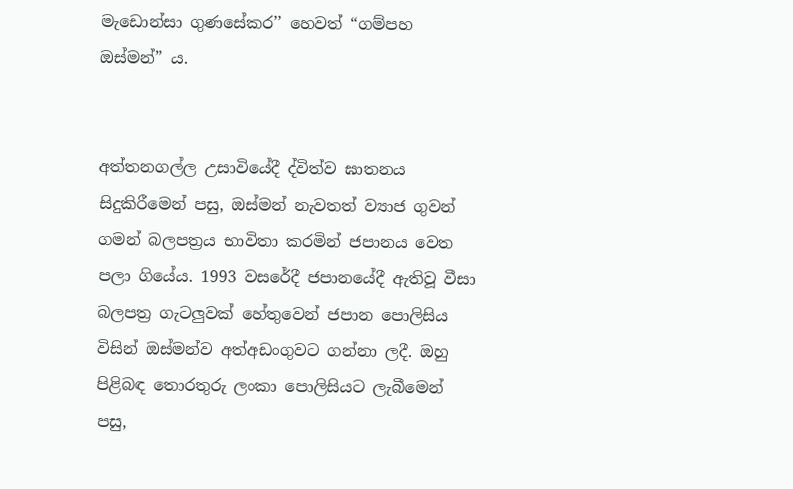මැඩොන්සා ගුණසේකර’’ හෙවත් “ගම්පහ ඔස්මන්” ය.


අත්තනගල්ල උසාවියේදී ද්විත්ව ඝාතනය සිදුකිරීමෙන් පසු, ඔස්මන් නැවතත් ව්‍යාජ ගුවන් ගමන් බලපත්‍රය භාවිතා කරමින් ජපානය වෙත පලා ගියේය. 1993 වසරේදී ජපානයේදී ඇතිවූ වීසා බලපත්‍ර ගැටලුවක් හේතුවෙන් ජපාන පොලිසිය විසින් ඔස්මන්ව අත්අඩංගුවට ගන්නා ලදී. ඔහු පිළිබඳ තොරතුරු ලංකා පොලිසියට ලැබීමෙන් පසු,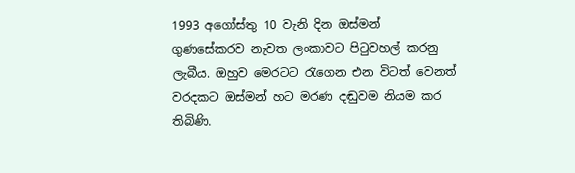1993 අගෝස්තු 10 වැනි දින ඔස්මන් ගුණසේකරව නැවත ලංකාවට පිටුවහල් කරනු ලැබීය. ඔහුව මෙරටට රැගෙන එන විටත් වෙනත් වරදකට ඔස්මන් හට මරණ දඬුවම නියම කර තිබිණි.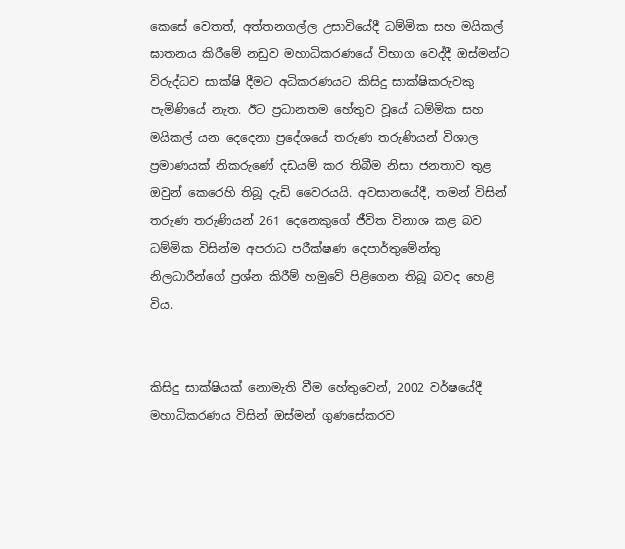කෙසේ වෙතත්, අත්තනගල්ල උසාවියේදී ධම්මික සහ මයිකල් ඝාතනය කිරීමේ නඩුව මහාධිකරණයේ විභාග වෙද්දී ඔස්මන්ට විරුද්ධව සාක්ෂි දීමට අධිකරණයට කිසිදු සාක්ෂිකරුවකු පැමිණියේ නැත. ඊට ප්‍රධානතම හේතුව වූයේ ධම්මික සහ මයිකල් යන දෙදෙනා ප්‍රදේශයේ තරුණ තරුණියන් විශාල ප්‍රමාණයක් නිකරුණේ දඩයම් කර තිබීම නිසා ජනතාව තුළ ඔවුන් කෙරෙහි තිබූ දැඩි වෛරයයි. අවසානයේදී, තමන් විසින් තරුණ තරුණියන් 261 දෙනෙකුගේ ජීවිත විනාශ කළ බව ධම්මික විසින්ම අපරාධ පරීක්ෂණ දෙපාර්තුමේන්තු නිලධාරීන්ගේ ප්‍රශ්න කිරීම් හමුවේ පිළිගෙන තිබූ බවද හෙළි විය.


කිසිදු සාක්ෂියක් නොමැති වීම හේතුවෙන්, 2002 වර්ෂයේදී මහාධිකරණය විසින් ඔස්මන් ගුණසේකරව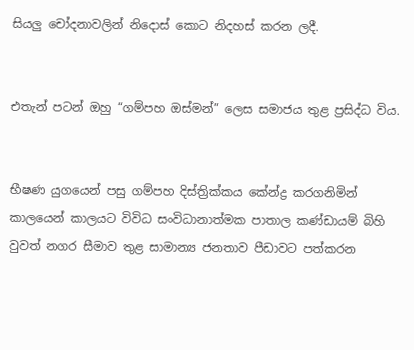සියලු චෝදනාවලින් නිදොස් කොට නිදහස් කරන ලදී.


එතැන් පටන් ඔහු “ගම්පහ ඔස්මන්” ලෙස සමාජය තුළ ප්‍රසිද්ධ විය.


භීෂණ යුගයෙන් පසු ගම්පහ දිස්ත්‍රික්කය කේන්ද්‍ර කරගනිමින් කාලයෙන් කාලයට විවිධ සංවිධානාත්මක පාතාල කණ්ඩායම් බිහි වුවත් නගර සීමාව තුළ සාමාන්‍ය ජනතාව පීඩාවට පත්කරන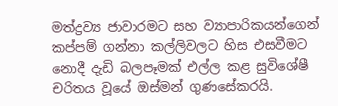මත්ද්‍රව්‍ය ජාවාරමට සහ ව්‍යාපාරිකයන්ගෙන් කප්පම් ගන්නා කල්ලිවලට හිස එසවීමට නොදී දැඩි බලපෑමක් එල්ල කළ සුවිශේෂී චරිතය වූයේ ඔස්මන් ගුණසේකරයි.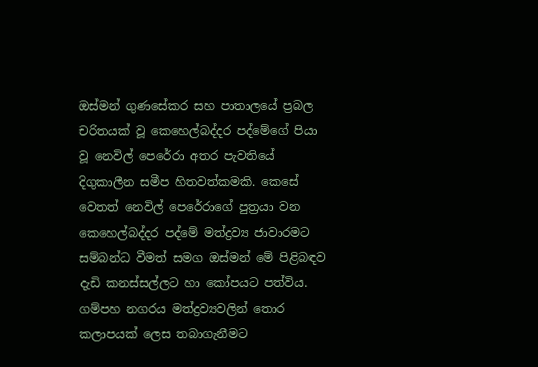ඔස්මන් ගුණසේකර සහ පාතාලයේ ප්‍රබල චරිතයක් වූ කෙහෙල්බද්දර පද්මේගේ පියා වූ නෙවිල් පෙරේරා අතර පැවතියේ දිගුකාලීන සමීප හිතවත්කමකි. කෙසේ වෙතත් නෙවිල් පෙරේරාගේ පුත්‍රයා වන කෙහෙල්බද්දර පද්මේ මත්ද්‍රව්‍ය ජාවාරමට සම්බන්ධ වීමත් සමග ඔස්මන් මේ පිළිබඳව දැඩි කනස්සල්ලට හා කෝපයට පත්විය. ගම්පහ නගරය මත්ද්‍රව්‍යවලින් තොර කලාපයක් ලෙස තබාගැනීමට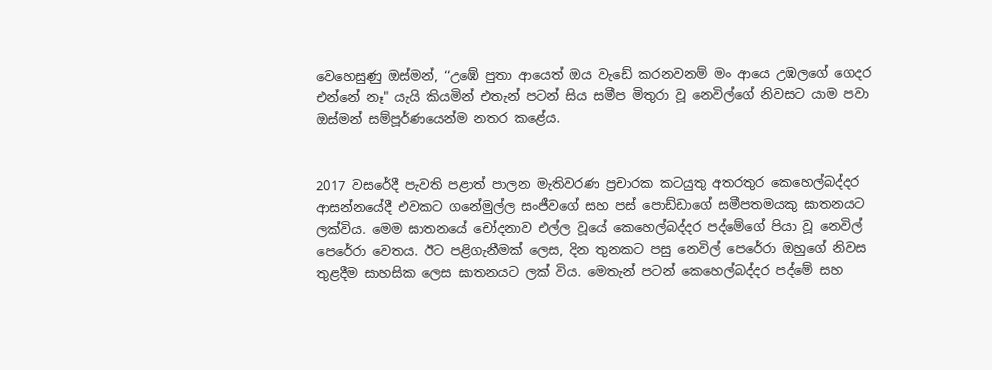වෙහෙසුණු ඔස්මන්, ‘‘උඹේ පුතා ආයෙත් ඔය වැඩේ කරනවනම් මං ආයෙ උඹලගේ ගෙදර එන්නේ නෑ" යැයි කියමින් එතැන් පටන් සිය සමීප මිතුරා වූ නෙවිල්ගේ නිවසට යාම පවා ඔස්මන් සම්පූර්ණයෙන්ම නතර කළේය.


2017 වසරේදී පැවති පළාත් පාලන මැතිවරණ ප්‍රචාරක කටයුතු අතරතුර කෙහෙල්බද්දර ආසන්නයේදී එවකට ගනේමුල්ල සංජීවගේ සහ පස් පොඩ්ඩාගේ සමීපතමයකු ඝාතනයට ලක්විය. මෙම ඝාතනයේ චෝදනාව එල්ල වූයේ කෙහෙල්බද්දර පද්මේගේ පියා වූ නෙවිල් පෙරේරා වෙතය. ඊට පළිගැනීමක් ලෙස, දින තුනකට පසු නෙවිල් පෙරේරා ඔහුගේ නිවස තුළදීම සාහසික ලෙස ඝාතනයට ලක් විය. මෙතැන් පටන් කෙහෙල්බද්දර පද්මේ සහ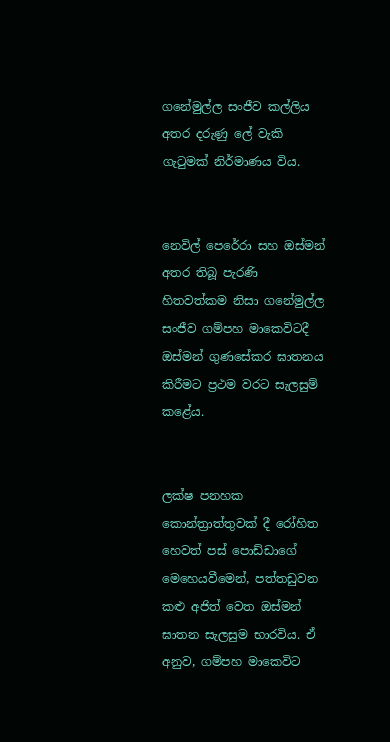ගනේමුල්ල සංජීව කල්ලිය අතර දරුණු ලේ වැකි ගැටුමක් නිර්මාණය විය.


නෙවිල් පෙරේරා සහ ඔස්මන් අතර තිබූ පැරණි හිතවත්කම නිසා ගනේමුල්ල සංජීව ගම්පහ මාකෙවිටදී ඔස්මන් ගුණසේකර ඝාතනය කිරීමට ප්‍රථම වරට සැලසුම් කළේය.


ලක්ෂ පනහක කොන්ත්‍රාත්තුවක් දී රෝහිත හෙවත් පස් පොඩ්ඩාගේ මෙහෙයවීමෙන්, පත්තඩුවන කළු අජිත් වෙත ඔස්මන් ඝාතන සැලසුම භාරවිය. ඒ අනුව, ගම්පහ මාකෙවිට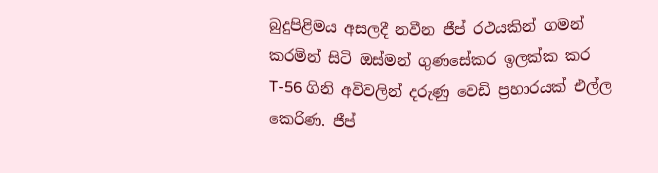බුදුපිළිමය අසලදී නවීන ජීප් රථයකින් ගමන් කරමින් සිටි ඔස්මන් ගුණසේකර ඉලක්ක කර T-56 ගිනි අවිවලින් දරුණු වෙඩි ප්‍රහාරයක් එල්ල කෙරිණ. ජීප්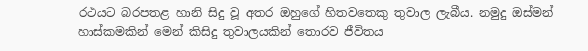රථයට බරපතළ හානි සිදු වූ අතර ඔහුගේ හිතවතෙකු තුවාල ලැබීය. නමුදු ඔස්මන් හාස්කමකින් මෙන් කිසිදු තුවාලයකින් තොරව ජීවිතය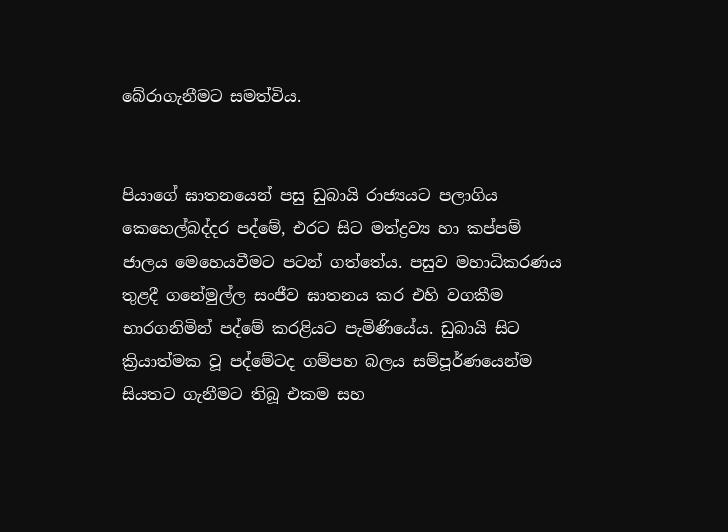බේරාගැනීමට සමත්විය.


පියාගේ ඝාතනයෙන් පසු ඩුබායි රාජ්‍යයට පලාගිය කෙහෙල්බද්දර පද්මේ, එරට සිට මත්ද්‍රව්‍ය හා කප්පම් ජාලය මෙහෙයවීමට පටන් ගත්තේය. පසුව මහාධිකරණය තුළදී ගනේමුල්ල සංජීව ඝාතනය කර එහි වගකීම භාරගනිමින් පද්මේ කරළියට පැමිණියේය. ඩුබායි සිට ක්‍රියාත්මක වූ පද්මේටද ගම්පහ බලය සම්පූර්ණයෙන්ම සියතට ගැනීමට තිබූ එකම සහ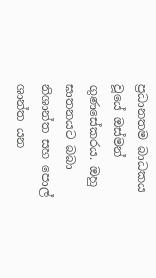ප්‍රධානතම බාධකය වූයේ ඔස්මන් ගුණසේකරය. ඔහු ඝාතනයට බබා නිශාන්ත සහ පොල් ශාන්ත යන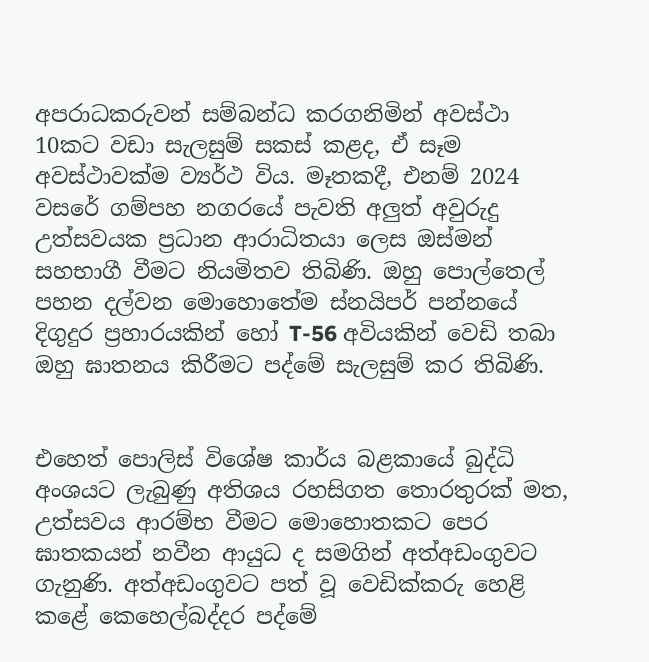අපරාධකරුවන් සම්බන්ධ කරගනිමින් අවස්ථා 10කට වඩා සැලසුම් සකස් කළද, ඒ සෑම අවස්ථාවක්ම ව්‍යර්ථ විය. මෑතකදී, එනම් 2024 වසරේ ගම්පහ නගරයේ පැවති අලුත් අවුරුදු උත්සවයක ප්‍රධාන ආරාධිතයා ලෙස ඔස්මන් සහභාගී වීමට නියමිතව තිබිණි. ඔහු පොල්තෙල් පහන දල්වන මොහොතේම ස්නයිපර් පන්නයේ දිගුදුර ප්‍රහාරයකින් හෝ T-56 අවියකින් වෙඩි තබා ඔහු ඝාතනය කිරීමට පද්මේ සැලසුම් කර තිබිණි.


එහෙත් පොලිස් විශේෂ කාර්ය බළකායේ බුද්ධි අංශයට ලැබුණු අතිශය රහසිගත තොරතුරක් මත, උත්සවය ආරම්භ වීමට මොහොතකට පෙර ඝාතකයන් නවීන ආයුධ ද සමගින් අත්අඩංගුවට ගැනුණි. අත්අඩංගුවට පත් වූ වෙඩික්කරු හෙළි කළේ කෙහෙල්බද්දර පද්මේ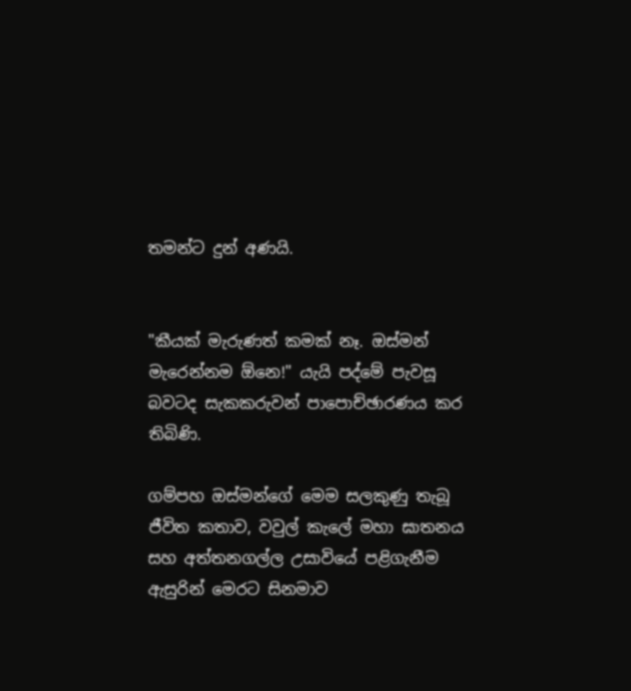තමන්ට දුන් අණයි.


"කීයක් මැරුණත් කමක් නෑ. ඔස්මන් මැරෙන්නම ඕනෙ!" යැයි පද්මේ පැවසූ බවටද සැකකරුවන් පාපොච්ඡාරණය කර තිබිණි.

ගම්පහ ඔස්මන්ගේ මෙම සලකුණු තැබූ ජීවිත කතාව, වවුල් කැලේ මහා ඝාතනය සහ අත්තනගල්ල උසාවියේ පළිගැනීම ඇසුරින් මෙරට සිනමාව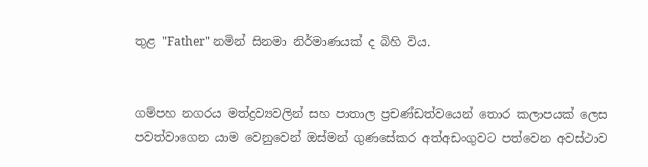තුළ "Father" නමින් සිනමා නිර්මාණයක් ද බිහි විය.


ගම්පහ නගරය මත්ද්‍රව්‍යවලින් සහ පාතාල ප්‍රචණ්ඩත්වයෙන් තොර කලාපයක් ලෙස පවත්වාගෙන යාම වෙනුවෙන් ඔස්මන් ගුණසේකර අත්අඩංගුවට පත්වෙන අවස්ථාව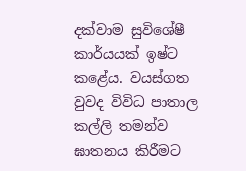දක්වාම සුවිශේෂී කාර්යයක් ඉෂ්ට කළේය. වයස්ගත වුවද විවිධ පාතාල කල්ලි තමන්ව ඝාතනය කිරීමට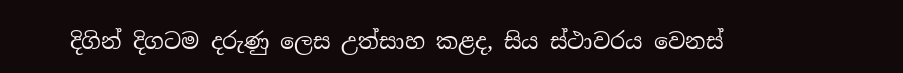දිගින් දිගටම දරුණු ලෙස උත්සාහ කළද, සිය ස්ථාවරය වෙනස්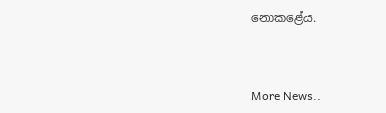නොකළේය.



More News..